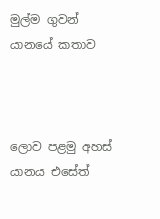මුල්ම ගුවන් යානයේ කතාව



ලොව පළමු අහස් යානය එසේත්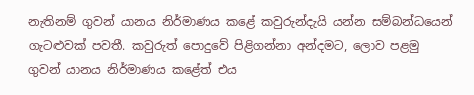නැතිනම් ගුවන් යානය නිර්මාණය කළේ කවුරුන්දැයි යන්න සම්බන්ධයෙන් ගැටළුවක් පවතී. කවුරුත් පොදුවේ පිළිගන්නා අන්දමට, ලොව පළමු ගුවන් යානය නිර්මාණය කළේත් එය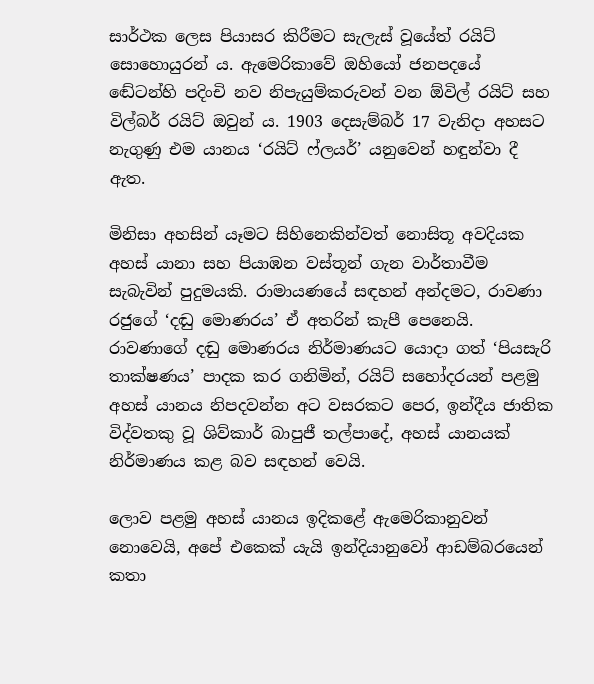සාර්ථක ලෙස පියාසර කිරීමට සැලැස් වූයේත් රයිට් සොහොයුරන් ය. ඇමෙරිකාවේ ඔහියෝ ජනපදයේ ඬේටන්හි පදිංචි නව නිපැයුම්කරුවන් වන ඕවිල් රයිට් සහ විල්බර් රයිට් ඔවුන් ය. 1903 දෙසැම්බර් 17 වැනිදා අහසට නැගුණු එම යානය ‘රයිට් ෆ්ලයර්’ යනුවෙන් හඳුන්වා දී ඇත.

මිනිසා අහසින් යෑමට සිහිනෙකින්වත් නොසිතූ අවදියක අහස් යානා සහ පියාඹන වස්තූන් ගැන වාර්තාවීම සැබැවින් පුදුමයකි. රාමායණයේ සඳහන් අන්දමට, රාවණා රජුගේ ‘දඬු මොණරය’ ඒ අතරින් කැපී පෙනෙයි. රාවණාගේ දඬු මොණරය නිර්මාණයට යොදා ගත් ‘පියසැරි තාක්ෂණය’ පාදක කර ගනිමින්, රයිට් සහෝදරයන් පළමු අහස් යානය නිපදවන්න අට වසරකට පෙර, ඉන්දීය ජාතික විද්වතකු වූ ශිව්කාර් බාපුජී තල්පාදේ, අහස් යානයක් නිර්මාණය කළ බව සඳහන් වෙයි.

ලොව පළමු අහස් යානය ඉදිකළේ ඇමෙරිකානුවන් නොවෙයි, අපේ එකෙක් යැයි ඉන්දියානුවෝ ආඩම්බරයෙන් කතා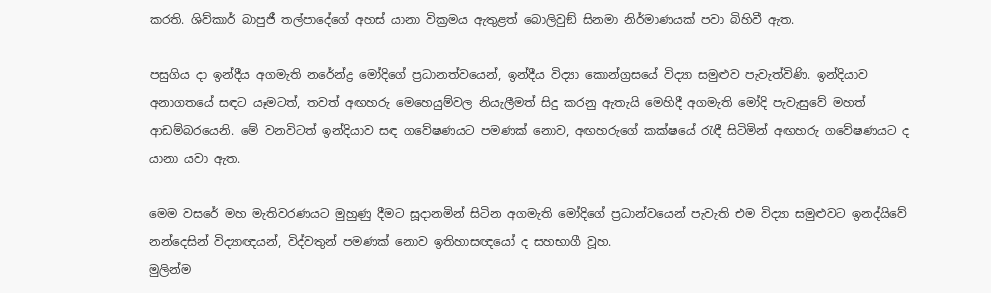කරති. ශිව්කාර් බාපුජී තල්පාදේගේ අහස් යානා වික්‍රමය ඇතුළත් බොලිවුඞ් සිනමා නිර්මාණයක් පවා බිහිවී ඇත.

පසුගිය දා ඉන්දීය අගමැති නරේන්ද්‍ර මෝදිගේ ප්‍රධානත්වයෙන්, ඉන්දීය විද්‍යා කොන්ග්‍රසයේ විද්‍යා සමුළුව පැවැත්විණි. ඉන්දියාව අනාගතයේ සඳට යෑමටත්, තවත් අඟහරු මෙහෙයුම්වල නියැලීමත් සිදු කරනු ඇතැයි මෙහිදී අගමැති මෝදි පැවැසුවේ මහත් ආඩම්බරයෙනි. මේ වනවිටත් ඉන්දියාව සඳ ගවේෂණයට පමණක් නොව, අඟහරුගේ කක්ෂයේ රැඳී සිටිමින් අඟහරු ගවේෂණයට ද යානා යවා ඇත.

මෙම වසරේ මහ මැතිවරණයට මුහුණු දීමට සූදානමින් සිටින අගමැති මෝදිගේ ප්‍රධාන්වයෙන් පැවැති එම විද්‍යා සමුළුවට ඉනද්යිවේ නන්දෙසින් විද්‍යාඥයන්, විද්වතුන් පමණක් නොව ඉතිහාසඥයෝ ද සහභාගී වූහ.
මුලින්ම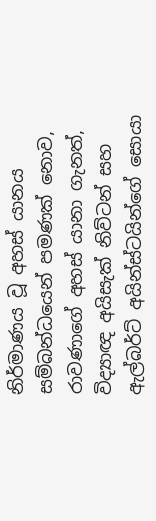නිර්මාණය වූ අහස් යානය සම්බන්ධයෙන් පමණක් නොව, රාවණාගේ අහස් යානා ගැනත්, විද්‍යාඥ අයිසැක් නිව්ටන් සහ ඇල්බර්ට් අයින්ස්ටයින්ගේ සොයා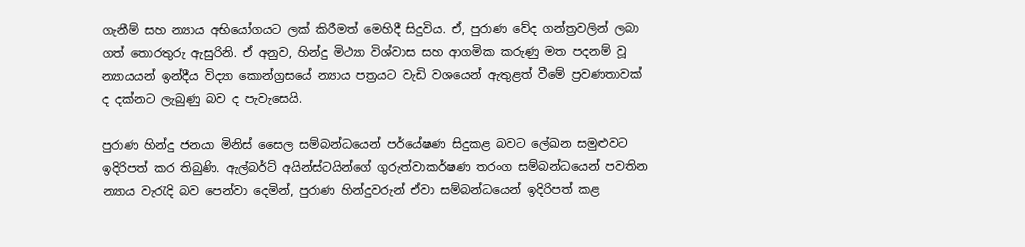ගැනීම් සහ න්‍යාය අභියෝගයට ලක් කිරීමත් මෙහිදී සිදුවිය. ඒ, පුරාණ වේද ගන්ත්‍රවලින් ලබා ගත් තොරතුරු ඇසුරිනි. ඒ අනුව, හින්දු මිථ්‍යා විශ්වාස සහ ආගමික කරුණු මත පදනම් වූ න්‍යායයන් ඉන්දීය විද්‍යා කොන්ග්‍රසයේ න්‍යාය පත්‍රයට වැඩි වශයෙන් ඇතුළත් වීමේ ප්‍රවණතාවක් ද දක්නට ලැබුණු බව ද පැවැසෙයි.

පුරාණ හින්දු ජනයා මිනිස් සෛල සම්බන්ධයෙන් පර්යේෂණ සිදුකළ බවට ලේඛන සමුළුවට ඉදිරිපත් කර තිබුණි. ඇල්බර්ට් අයින්ස්ටයින්ගේ ගුරුත්වාකර්ෂණ තරංග සම්බන්ධයෙන් පවතින න්‍යාය වැරැදි බව පෙන්වා දෙමින්, පුරාණ හින්දුවරුන් ඒවා සම්බන්ධයෙන් ඉදිරිපත් කළ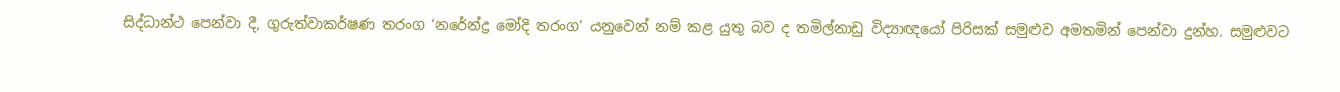සිද්ධාන්ථ පෙන්වා දී, ගුරුත්වාකර්ෂණ තරංග ‘නරේන්ද්‍ර මෝදි තරංග’ යනුවෙන් නම් කළ යුතු බව ද තමිල්නාඩු විද්‍යාඥයෝ පිරිසක් සමුළුව අමතමින් පෙන්වා දුන්හ. සමුළුවට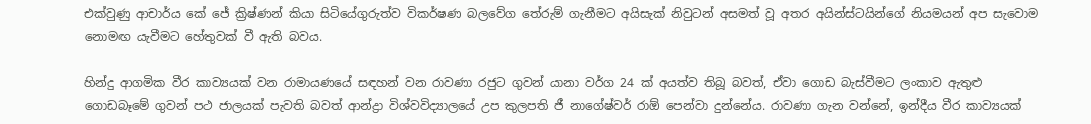එක්වුණු ආචාර්ය කේ ජේ ක්‍රිෂ්ණන් කියා සිටියේගුරුත්ව විකර්ෂණ බලවේග තේරුම් ගැනීමට අයිසැක් නිවුටන් අසමත් වූ අතර අයින්ස්ටයින්ගේ නියමයන් අප සැවොම නොමඟ යැවීමට හේතුවක් වී ඇති බවය.

හින්දු ආගමික වීර කාව්‍යයක් වන රාමායණයේ සඳහන් වන රාවණා රජුට ගුවන් යානා වර්ග 24 ක් අයත්ව තිබූ බවත්, ඒවා ගොඩ බැස්වීමට ලංකාව ඇතුළු ගොඩබෑමේ ගුවන් පථ ජාලයක් පැවති බවත් ආන්ද්‍රා විශ්වවිද්‍යාලයේ උප කුලපති ජී නාගේෂ්වර් රාඕ පෙන්වා දුන්නේය. රාවණා ගැන වන්නේ, ඉන්දීය වීර කාව්‍යයක්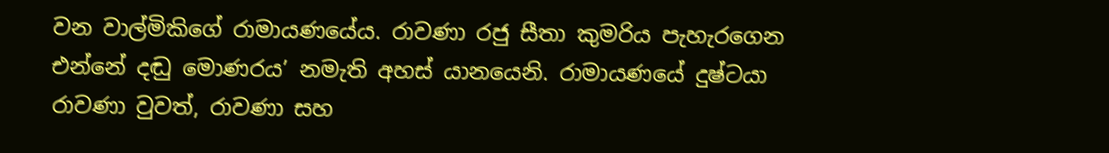වන වාල්මිකිගේ රාමායණයේය. රාවණා රජු සීතා කුමරිය පැහැරගෙන එන්නේ දඬු මොණරය’ නමැති අහස් යානයෙනි. රාමායණයේ දුෂ්ටයා රාවණා වුවත්, රාවණා සහ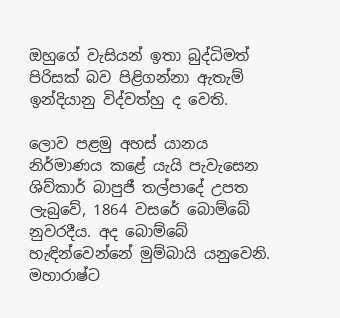ඔහුගේ වැසියන් ඉතා බුද්ධිමත් පිරිසක් බව පිළිගන්නා ඇතැම් ඉන්දියානු විද්වත්හු ද වෙති.

ලොව පළමු අහස් යානය නිර්මාණය කළේ යැයි පැවැසෙන ශිව්කාර් බාපුජී තල්පාදේ උපත ලැබුවේ, 1864 වසරේ බොම්බේ නුවරදීය. අද බොම්බේ හැඳින්වෙන්නේ මුම්බායි යනුවෙනි.  මහාරාෂ්ට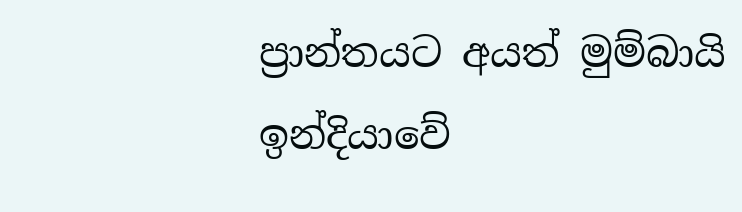ප්‍රාන්තයට අයත් මුම්බායි ඉන්දියාවේ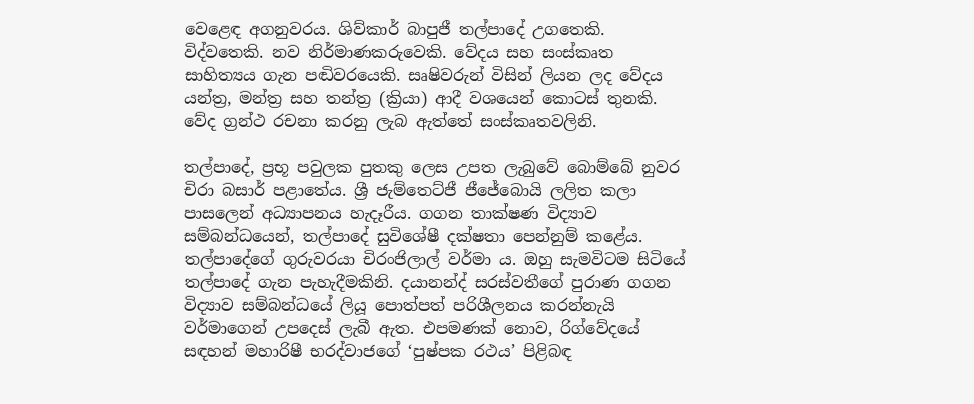වෙළෙඳ අගනුවරය. ශිව්කාර් බාපුජී තල්පාදේ උගතෙකි. විද්වතෙකි. නව නිර්මාණකරුවෙකි. වේදය සහ සංස්කෘත සාහිත්‍යය ගැන පඬිවරයෙකි. සෘෂිවරුන් විසින් ලියන ලද වේදය යන්ත්‍ර, මන්ත්‍ර සහ තන්ත්‍ර (ක්‍රියා) ආදී වශයෙන් කොටස් තුනකි. වේද ග්‍රන්ථ රචනා කරනු ලැබ ඇත්තේ සංස්කෘතවලිනි.

තල්පාදේ, ප්‍රභූ පවුලක පුතකු ලෙස උපත ලැබුවේ බොම්බේ නුවර චිරා බසාර් පළාතේය. ශ්‍රී ජැම්තෙට්ජී ජීජේබොයි ලලිත කලා පාසලෙන් අධ්‍යාපනය හැදෑරීය. ගගන තාක්ෂණ විද්‍යාව සම්බන්ධයෙන්, තල්පාදේ සුවිශේෂී දක්ෂතා පෙන්නුම් කළේය. තල්පාදේගේ ගුරුවරයා චිරංජිලාල් වර්මා ය. ඔහු සැමවිටම සිටියේ තල්පාදේ ගැන පැහැදීමකිනි. දයානන්ද් සරස්වතීගේ පුරාණ ගගන විද්‍යාව සම්බන්ධයේ ලියූ පොත්පත් පරිශීලනය කරන්නැයි වර්මාගෙන් උපදෙස් ලැබී ඇත. එපමණක් නොව, රිග්වේදයේ සඳහන් මහාරිෂී භරද්වාජගේ ‘පුෂ්පක රථය’ පිළිබඳ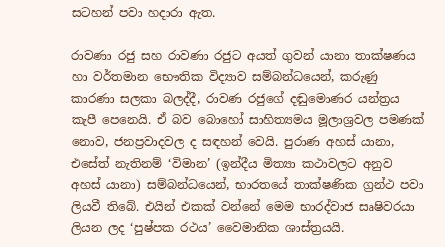සටහන් පවා හදාරා ඇත.

රාවණා රජු සහ රාවණා රජුට අයත් ගුවන් යානා තාක්ෂණය හා වර්තමාන භෞතික විද්‍යාව සම්බන්ධයෙන්, කරුණු කාරණා සලකා බලද්දී, රාවණ රජුගේ දඬුමොණර යන්ත්‍රය කැපී පෙනෙයි. ඒ බව බොහෝ සාහිත්‍යමය මූලාශ්‍රවල පමණක් නොව, ජනප්‍රවාදවල ද සඳහන් වෙයි. පුරාණ අහස් යානා, එසේත් නැතිනම් ‘විමාන’ (ඉන්දීය මිත්‍යා කථාවලට අනුව අහස් යානා) සම්බන්ධයෙන්, භාරතයේ තාක්ෂණික ග්‍රන්ථ පවා ලියවී තිබේ. එයින් එකක් වන්නේ මෙම භාරද්වාජ සෘෂිවරයා ලියන ලද ‘පුෂ්පක රථය’ වෛමානික ශාස්ත්‍රයයි.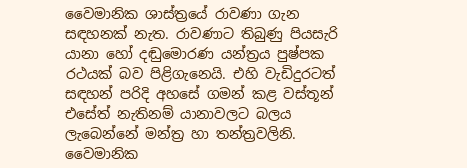වෛමානික ශාස්ත්‍රයේ රාවණා ගැන සඳහනක් නැත. රාවණාට තිබුණු පියසැරි යානා හෝ දඬුමොරණ යන්ත්‍රය පුෂ්පක රථයක් බව පිළිගැනෙයි. එහි වැඩිදුරටත් සඳහන් පරිදි අහසේ ගමන් කළ වස්තූන් එසේත් නැතිනම් යානාවලට බලය ලැබෙන්නේ මන්ත්‍ර හා තන්ත්‍රවලිනි. වෛමානික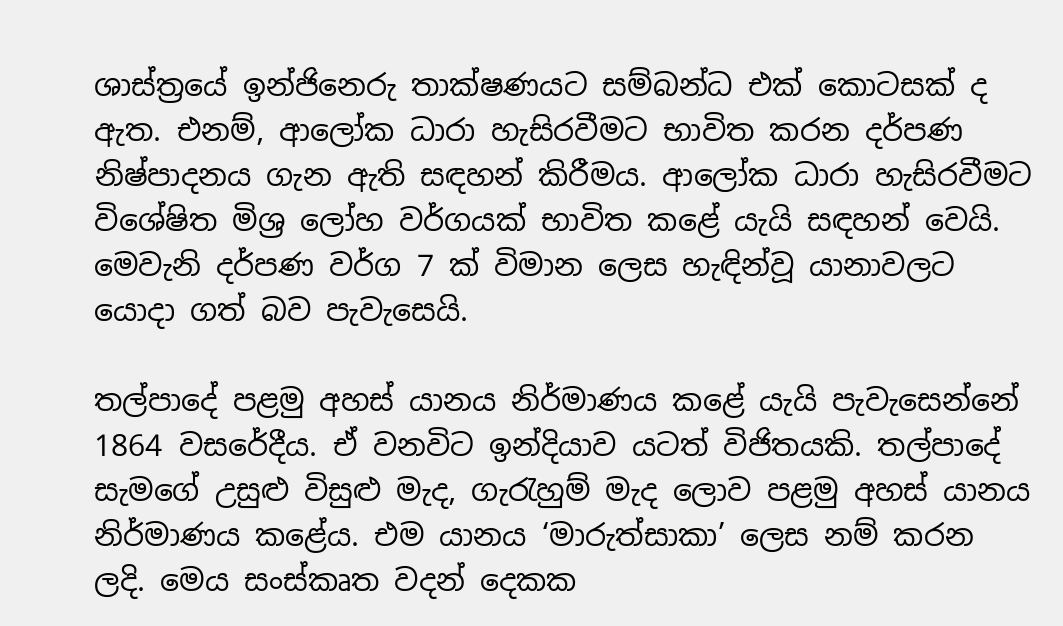ශාස්ත්‍රයේ ඉන්ජිනෙරු තාක්ෂණයට සම්බන්ධ එක් කොටසක් ද ඇත. එනම්, ආලෝක ධාරා හැසිරවීමට භාවිත කරන දර්පණ නිෂ්පාදනය ගැන ඇති සඳහන් කිරීමය. ආලෝක ධාරා හැසිරවීමට විශේෂිත මිශ්‍ර ලෝහ වර්ගයක් භාවිත කළේ යැයි සඳහන් වෙයි. මෙවැනි දර්පණ වර්ග 7 ක් විමාන ලෙස හැඳින්වූ යානාවලට යොදා ගත් බව පැවැසෙයි.

තල්පාදේ පළමු අහස් යානය නිර්මාණය කළේ යැයි පැවැසෙන්නේ 1864 වසරේදීය. ඒ වනවිට ඉන්දියාව යටත් විජිතයකි. තල්පාදේ සැමගේ උසුළු විසුළු මැද, ගැරැහුම් මැද ලොව පළමු අහස් යානය නිර්මාණය කළේය. එම යානය ‘මාරුත්සාකා’ ලෙස නම් කරන ලදි. මෙය සංස්කෘත වදන් දෙකක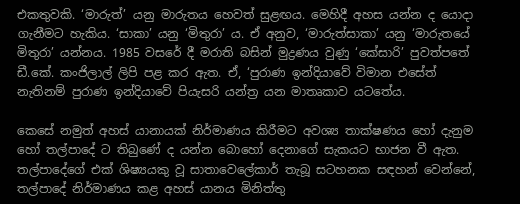එකතුවකි. ‘මාරුත්’ යනු මාරුතය හෙවත් සුළඟය. මෙහිදී අහස යන්න ද යොදා ගැනීමට හැකිය. ‘සාකා’ යනු ‘මිතුරා’ ය. ඒ අනුව, ‘මාරුත්සාකා’ යනු ‘මාරුතයේ මිතුරා’ යන්නය. 1985 වසරේ දී මරාති බසින් මුද්‍රණය වුණු ‘කේසාරි’ පුවත්පතේ ඩී.කේ. කංජිලාල් ලිපි පළ කර ඇත. ඒ, ‘පුරාණ ඉන්දියාවේ විමාන එසේත් නැතිනම් පුරාණ ඉන්දියාවේ පියැසරි යන්ත්‍ර යන මාතෘකාව යටතේය.

කෙසේ නමුත් අහස් යානායක් නිර්මාණය කිරීමට අවශ්‍ය තාක්ෂණය හෝ දැනුම හෝ තල්පාදේ ට තිබුණේ ද යන්න බොහෝ දෙනාගේ සැකයට භාජන වී ඇත. තල්පාදේගේ එක් ශිෂ්‍යයකු වූ සාතාවෙලේකාර් තැබූ සටහනක සඳහන් වෙන්නේ, තල්පාදේ නිර්මාණය කළ අහස් යානය මිනිත්තු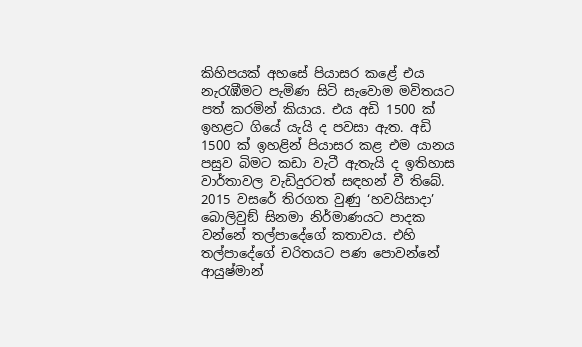කිහිපයක් අහසේ පියාසර කළේ එය නැරැඹීමට පැමිණ සිටි සැවොම මවිතයට පත් කරමින් කියාය. එය අඩි 1500 ක් ඉහළට ගියේ යැයි ද පවසා ඇත. අඩි 1500 ක් ඉහළින් පියාසර කළ එම යානය පසුව බිමට කඩා වැටී ඇතැයි ද ඉතිහාස වාර්තාවල වැඩිදුරටත් සඳහන් වී තිබේ. 2015 වසරේ තිරගත වුණු ‘හවයිසාදා’ බොලිවුඞ් සිනමා නිර්මාණයට පාදක වන්නේ තල්පාදේගේ කතාවය. එහි තල්පාදේගේ චරිතයට පණ පොවන්නේ ආයුෂ්මාන්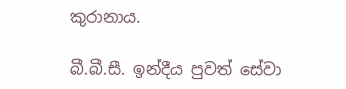කුරානාය.

බී.බී.සී. ඉන්දීය පුවත් සේවා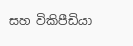සහ විකිපීඩියා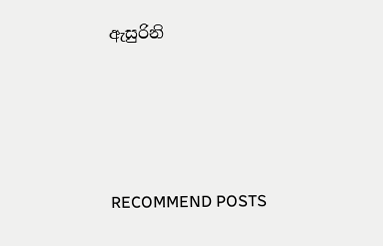ඇසුරිනි




RECOMMEND POSTS